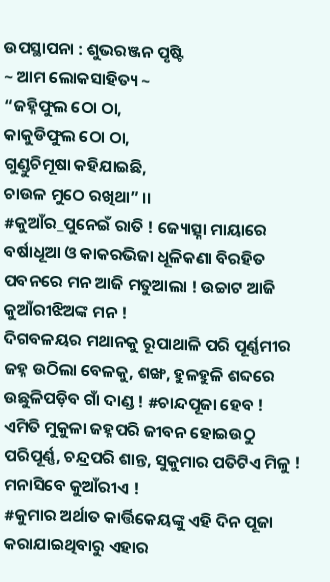ଉପସ୍ଥାପନା : ଶୁଭରଞ୍ଜନ ପୃଷ୍ଟି
~ ଆମ ଲୋକସାହିତ୍ୟ ~
“ଜହ୍ନିଫୁଲ ଠୋ ଠା,
କାକୁଡିଫୁଲ ଠୋ ଠା,
ଗୁଣ୍ଡୁଚିମୂଷା କହିଯାଇଛି,
ଚାଉଳ ମୁଠେ ରଖିଥା” ।।
#କୁଆଁର_ପୁନେଇଁ ରାତି ! ଜ୍ୟୋତ୍ସ୍ନା ମାୟାରେ ବର୍ଷାଧୂଆ ଓ କାକରଭିଜା ଧୂଳିକଣା ବିରହିତ ପବନରେ ମନ ଆଜି ମତୁଆଲା ! ଉଚ୍ଚାଟ ଆଜି କୁଆଁରୀଝିଅଙ୍କ ମନ !
ଦିଗବଳୟର ମଥାନକୁ ରୂପାଥାଳି ପରି ପୂର୍ଣ୍ଣମୀର ଜହ୍ନ ଉଠିଲା ବେଳକୁ, ଶଙ୍ଖ, ହୁଳହୁଳି ଶବ୍ଦରେ ଉଛୁଳିପଡ଼ିବ ଗାଁ ଦାଣ୍ଡ ! #ଚାନ୍ଦପୂଜା ହେବ ! ଏମିତି ମୁକୁଳା ଜହ୍ନପରି ଜୀବନ ହୋଇଉଠୁ ପରିପୂର୍ଣ୍ଣ, ଚନ୍ଦ୍ରପରି ଶାନ୍ତ, ସୁକୁମାର ପତିଟିଏ ମିଳୁ ! ମନାସିବେ କୁଆଁରୀଏ !
#କୁମାର ଅର୍ଥାତ କାର୍ତ୍ତିକେୟଙ୍କୁ ଏହି ଦିନ ପୂଜା କରାଯାଇଥିବାରୁ ଏହାର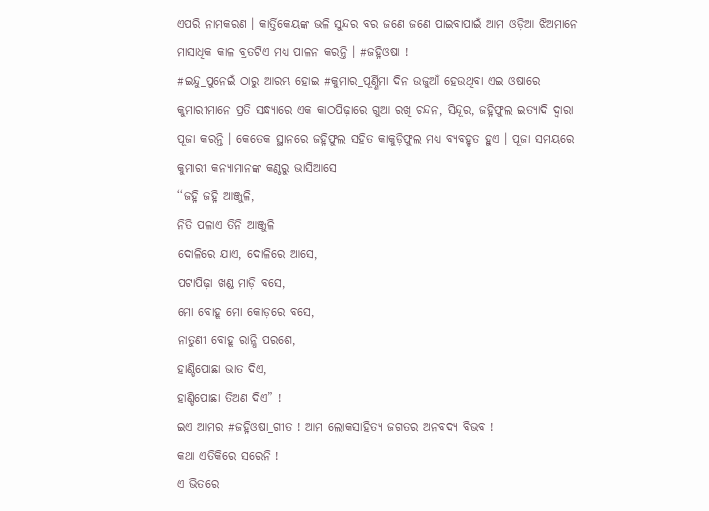ଏପରି ନାମକରଣ । କାର୍ତ୍ତିକେୟଙ୍କ ଭଳି ସୁନ୍ଦର ବର ଜଣେ ଜଣେ ପାଇବାପାଇଁ ଆମ ଓଡ଼ିଆ ଝିଅମାନେ ମାସାଧିକ କାଳ ବ୍ରତଟିଏ ମଧ୍ୟ ପାଳନ କରନ୍ତି । #ଜହ୍ନିଓଷା !
#ଇନ୍ଦୁ_ପୁନେଇଁ ଠାରୁ ଆରମ୍ଭ ହୋଇ #କୁମାର_ପୂର୍ଣ୍ଣିମା ଦିନ ଉଜୁଆଁ ହେଉଥିବା ଏଇ ଓଷାରେ କୁମାରୀମାନେ ପ୍ରତି ସନ୍ଧ୍ୟାରେ ଏକ କାଠପିଢ଼ାରେ ଗୁଆ ରଖି ଚନ୍ଦନ, ସିନ୍ଦୂର, ଜହ୍ନିଫୁଲ ଇତ୍ୟାଦି ଦ୍ଵାରା ପୂଜା କରନ୍ତି । କେତେକ ସ୍ଥାନରେ ଜହ୍ନିଫୁଲ ସହିତ କାକୁଡ଼ିଫୁଲ ମଧ୍ୟ ବ୍ୟବହୃତ ହୁଏ । ପୂଜା ସମୟରେ କୁମାରୀ କନ୍ୟାମାନଙ୍କ କଣ୍ଠରୁ ଭାସିଆସେ
‘‘ଜହ୍ନି ଜହ୍ନି ଆଞ୍ଜୁଳି,
ନିତି ପଳାଏ ତିନି ଆଞ୍ଜୁଳି
ଦୋଳିରେ ଯାଏ, ଦୋଳିରେ ଆସେ,
ପଟାପିଢ଼ା ଖଣ୍ଡ ମାଡ଼ି ବସେ,
ମୋ ବୋହୂ ମୋ କୋଡ଼ରେ ବସେ,
ନାତୁଣୀ ବୋହୂ ରାନ୍ଧି ପରଶେ,
ହାଣ୍ଡିପୋଛା ଭାତ ଦିଏ,
ହାଣ୍ଡିପୋଛା ତିଅଣ ଦିଏ” !
ଇଏ ଆମର #ଜହ୍ନିଓଷା_ଗୀତ ! ଆମ ଲୋକସାହିତ୍ୟ ଜଗତର ଅନବଦ୍ୟ ବିଭବ !
କଥା ଏତିକିରେ ସରେନି !
ଏ ଭିତରେ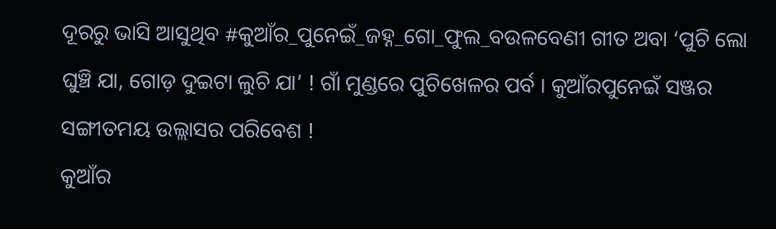ଦୂରରୁ ଭାସି ଆସୁଥିବ #କୁଆଁର_ପୁନେଇଁ_ଜହ୍ନ_ଗୋ_ଫୁଲ_ବଉଳବେଣୀ ଗୀତ ଅବା ‘ପୁଚି ଲୋ ଘୁଞ୍ଚି ଯା, ଗୋଡ଼ ଦୁଇଟା ଲୁଚି ଯା’ ! ଗାଁ ମୁଣ୍ଡରେ ପୁଚିଖେଳର ପର୍ବ । କୁଆଁରପୁନେଇଁ ସଞ୍ଜର ସଙ୍ଗୀତମୟ ଉଲ୍ଲାସର ପରିବେଶ !
କୁଆଁର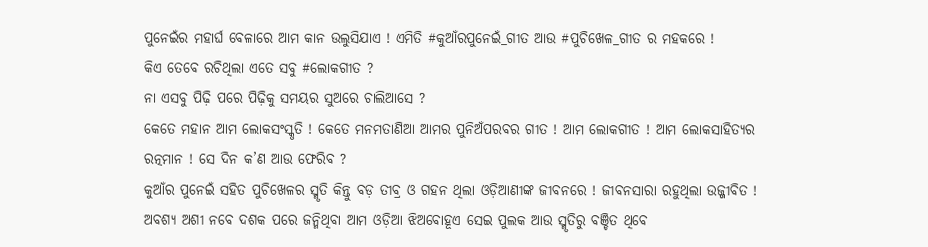ପୁନେଇଁର ମହାର୍ଘ ବେଳାରେ ଆମ କାନ ଉଲୁସିଯାଏ ! ଏମିତି #କୁଆଁରପୁନେଇଁ_ଗୀତ ଆଉ #ପୁଚିଖେଳ_ଗୀତ ର ମହକରେ !
କିଏ ତେବେ ରଚିଥିଲା ଏତେ ସବୁ #ଲୋକଗୀତ ?
ନା ଏସବୁ ପିଢ଼ି ପରେ ପିଢ଼ିକୁ ସମୟର ସୁଅରେ ଚାଲିଆସେ ?
କେତେ ମହାନ ଆମ ଲୋକସଂସ୍କୃତି ! କେତେ ମନମତାଣିଆ ଆମର ପୁନିଅଁପରବର ଗୀତ ! ଆମ ଲୋକଗୀତ ! ଆମ ଲୋକସାହିତ୍ୟର ରତ୍ନମାନ ! ସେ ଦିନ କ’ଣ ଆଉ ଫେରିବ ?
କୁଆଁର ପୁନେଇଁ ସହିତ ପୁଚିଖେଳର ସ୍ମୃତି କିନ୍ତୁ ବଡ଼ ତୀବ୍ର ଓ ଗହନ ଥିଲା ଓଡ଼ିଆଣୀଙ୍କ ଜୀବନରେ ! ଜୀବନସାରା ରହୁଥିଲା ଉଜ୍ଜୀବିତ ! ଅବଶ୍ୟ ଅଶୀ ନବେ ଦଶକ ପରେ ଜନ୍ମିଥିବା ଆମ ଓଡ଼ିଆ ଝିଅବୋହୂଏ ସେଇ ପୁଲକ ଆଉ ସ୍ମୃତିରୁ ବଞ୍ଚିତ ଥିବେ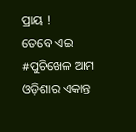ପ୍ରାୟ !
ତେବେ ଏଇ #ପୁଚିଖେଳ ଆମ ଓଡ଼ିଶାର ଏକାନ୍ତ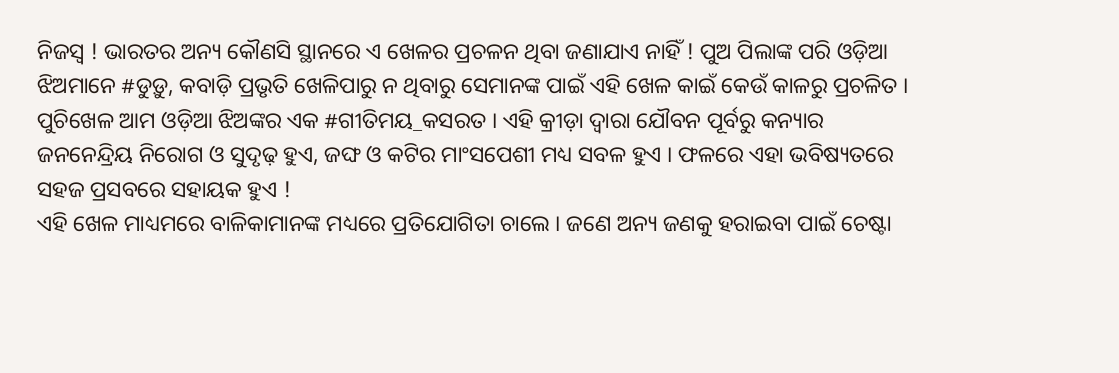ନିଜସ୍ଵ ! ଭାରତର ଅନ୍ୟ କୌଣସି ସ୍ଥାନରେ ଏ ଖେଳର ପ୍ରଚଳନ ଥିବା ଜଣାଯାଏ ନାହିଁ ! ପୁଅ ପିଲାଙ୍କ ପରି ଓଡ଼ିଆ ଝିଅମାନେ #ଡୁଡ଼ୁ, କବାଡ଼ି ପ୍ରଭୃତି ଖେଳିପାରୁ ନ ଥିବାରୁ ସେମାନଙ୍କ ପାଇଁ ଏହି ଖେଳ କାଇଁ କେଉଁ କାଳରୁ ପ୍ରଚଳିତ ।
ପୁଚିଖେଳ ଆମ ଓଡ଼ିଆ ଝିଅଙ୍କର ଏକ #ଗୀତିମୟ_କସରତ । ଏହି କ୍ରୀଡ଼ା ଦ୍ଵାରା ଯୌବନ ପୂର୍ବରୁ କନ୍ୟାର ଜନନେନ୍ଦ୍ରିୟ ନିରୋଗ ଓ ସୁଦୃଢ଼ ହୁଏ, ଜଙ୍ଘ ଓ କଟିର ମାଂସପେଶୀ ମଧ୍ୟ ସବଳ ହୁଏ । ଫଳରେ ଏହା ଭବିଷ୍ୟତରେ ସହଜ ପ୍ରସବରେ ସହାୟକ ହୁଏ !
ଏହି ଖେଳ ମାଧ୍ୟମରେ ବାଳିକାମାନଙ୍କ ମଧ୍ୟରେ ପ୍ରତିଯୋଗିତା ଚାଲେ । ଜଣେ ଅନ୍ୟ ଜଣକୁ ହରାଇବା ପାଇଁ ଚେଷ୍ଟା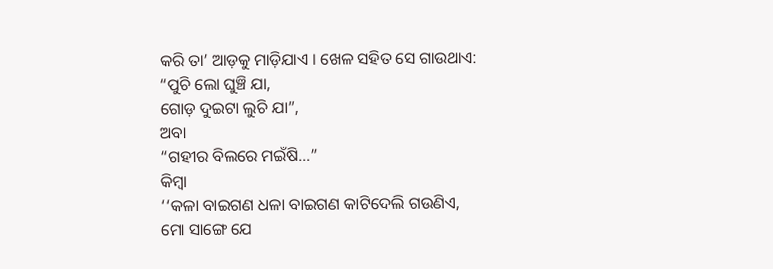କରି ତା’ ଆଡ଼କୁ ମାଡ଼ିଯାଏ । ଖେଳ ସହିତ ସେ ଗାଉଥାଏ:
“ପୁଚି ଲୋ ଘୁଞ୍ଚି ଯା,
ଗୋଡ଼ ଦୁଇଟା ଲୁଚି ଯା”,
ଅବା
“ଗହୀର ବିଲରେ ମଇଁଷି…”
କିମ୍ବା
‘‘କଳା ବାଇଗଣ ଧଳା ବାଇଗଣ କାଟିଦେଲି ଗଉଣିଏ,
ମୋ ସାଙ୍ଗେ ଯେ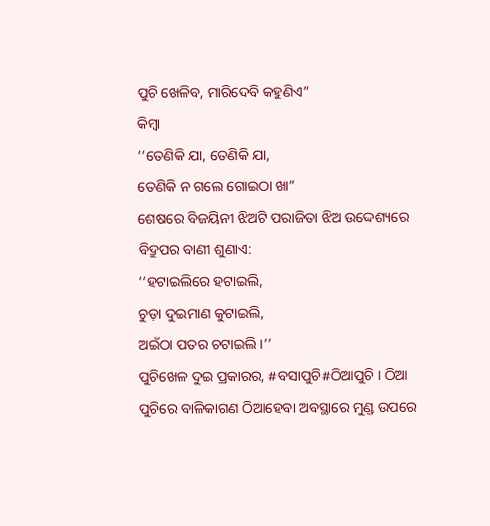ପୁଚି ଖେଳିବ, ମାରିଦେବି କହୁଣିଏ”
କିମ୍ବା
‘‘ତେଣିକି ଯା, ତେଣିକି ଯା,
ତେଣିକି ନ ଗଲେ ଗୋଇଠା ଖା”
ଶେଷରେ ବିଜୟିନୀ ଝିଅଟି ପରାଜିତା ଝିଅ ଉଦ୍ଦେଶ୍ୟରେ ବିଦ୍ରୁପର ବାଣୀ ଶୁଣାଏ:
‘‘ହଟାଇଲିରେ ହଟାଇଲି,
ଚୁଡ଼ା ଦୁଇମାଣ କୁଟାଇଲି,
ଅଇଁଠା ପତର ଚଟାଇଲି ।’’
ପୁଚିଖେଳ ଦୁଇ ପ୍ରକାରର, #ବସାପୁଚି#ଠିଆପୁଚି । ଠିଆ ପୁଚିରେ ବାଳିକାଗଣ ଠିଆହେବା ଅବସ୍ଥାରେ ମୁଣ୍ଡ ଉପରେ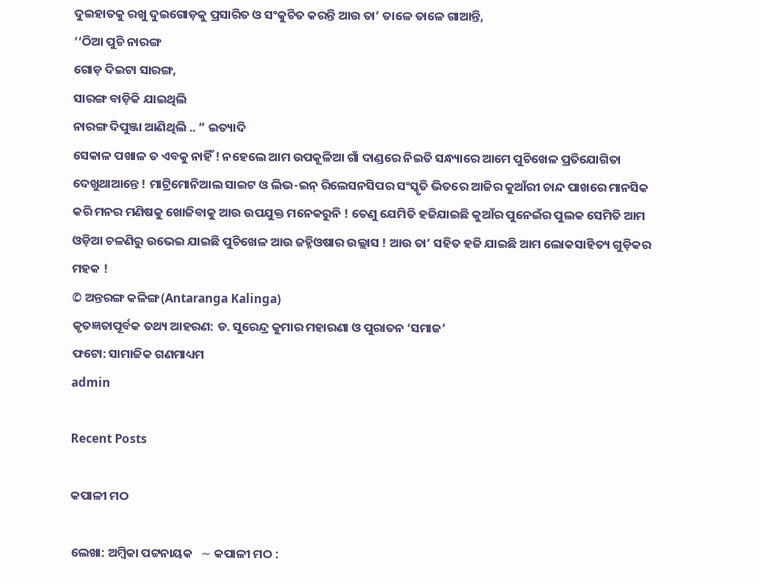ଦୁଇହାତକୁ ରଖୁ ଦୁଇଗୋଡ଼କୁ ପ୍ରସାରିତ ଓ ସଂକୁଚିତ କରନ୍ତି ଆଉ ତା’ ତାଳେ ତାଳେ ଗାଆନ୍ତି,
‘‘ଠିଆ ପୁଚି ନାରଙ୍ଗ
ଗୋଡ଼ ଦିଇଟା ସାରଙ୍ଗ,
ସାରଙ୍ଗ ବାଡ଼ିକି ଯାଇଥିଲି
ନାରଙ୍ଗ ଦିପୁଞ୍ଜା ଆଣିଥିଲି .. ” ଇତ୍ୟାଦି
ସେକାଳ ପଖାଳ ତ ଏବକୁ ନାହିଁ ! ନହେଲେ ଆମ ଉପକୂଳିଆ ଗାଁ ଦାଣ୍ଡରେ ନିଇତି ସନ୍ଧ୍ୟାରେ ଆମେ ପୁଚିଖେଳ ପ୍ରତିଯୋଗିତା ଦେଖୁଥାଆନ୍ତେ ! ମାଟ୍ରିମୋନିଆଲ ସାଇଟ ଓ ଲିଭ-ଇନ୍ ରିଲେସନସିପର ସଂସ୍କୃତି ଭିତରେ ଆଜିର କୁଆଁରୀ ଚାନ୍ଦ ପାଖରେ ମାନସିକ କରି ମନର ମଣିଷକୁ ଖୋଜିବାକୁ ଆଉ ଉପଯୁକ୍ତ ମନେକରୁନି ! ତେଣୁ ଯେମିତି ହଜିଯାଇଛି କୁଆଁର ପୁନେଇଁର ପୁଲକ ସେମିତି ଆମ ଓଡ଼ିଆ ଚଳଣିରୁ ଉଭେଇ ଯାଇଛି ପୁଚିଖେଳ ଆଉ ଜହ୍ନିଓଷାର ଉଲ୍ଲାସ ! ଆଉ ତା’ ସହିତ ହଜି ଯାଇଛି ଆମ ଲୋକସାହିତ୍ୟ ଗୁଡ଼ିକର ମହକ !
© ଅନ୍ତରଙ୍ଗ କଳିଙ୍ଗ (Antaranga Kalinga)
କୃତଜ୍ଞତାପୂର୍ବକ ତଥ୍ୟ ଆହରଣ: ଡ. ସୁରେନ୍ଦ୍ର କୁମାର ମହାରଣା ଓ ପୁରାତନ ‘ସମାଜ’
ଫଟୋ: ସାମାଜିକ ଗଣମାଧ୍ୟମ
admin

Recent Posts

କପାଳୀ ମଠ

ଲେଖା: ଅମ୍ବିକା ପଟ୍ଟନାୟକ   ∼ କପାଳୀ ମଠ :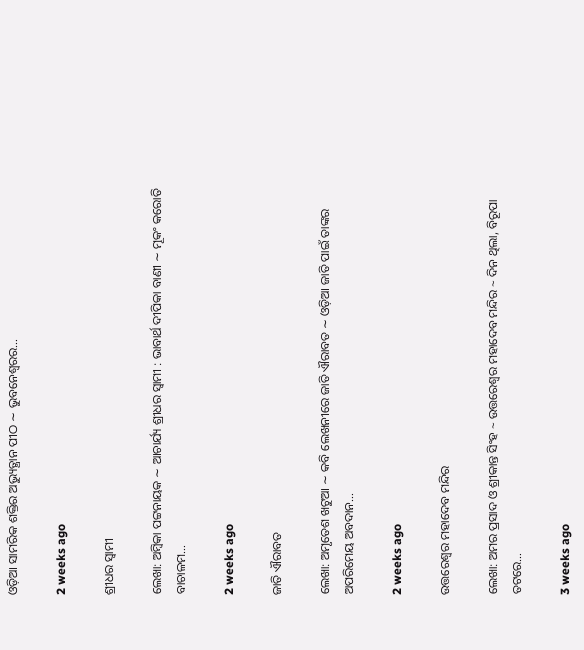ଓଡ଼ିଆ ସାମରିକ ଶକ୍ତିର ଅଭ୍ୟୁତ୍ଥାନ ପୀଠ ∼ ଭୁବନେଶ୍ୱରର…

2 weeks ago

ଶ୍ରୀଧର ସ୍ୱାମୀ

ଲେଖା: ଅମ୍ବିକା ପଟ୍ଟନାୟକ ∼ ଆଚାର୍ଯ୍ୟ ଶ୍ରୀଧର ସ୍ୱାମୀ : ଭାବାର୍ଥ ଦୀପିକା ବାଣୀ ∼ ମୂକଂ କରୋତି ବାଚାଳମ…

2 weeks ago

ଜାତି ଐରାବତ

ଲେଖା: ଅମୃତେଶ ଖଟୁଆ ∼ କବି ଲେଖନୀରେ ଜାତି ଐରାବତ ∼ ଓଡ଼ିଆ ଜାତି ପାଇଁ ତାଙ୍କର ଅପରିମେୟ ଅବଦାନ…

2 weeks ago

ଉତ୍ତରେଶ୍ଵର ମହାଦେବ ମନ୍ଦିର

ଲେଖା: ଅମର ପ୍ରସାଦ ଓ ଶ୍ରୀକାନ୍ତ ସିଂହ ~ ଉତ୍ତରେଶ୍ଵର ମହାଦେବ ମନ୍ଦିର ~ ଦିନ ଥିଲା, ବିରୂପା ତଟରେ…

3 weeks ago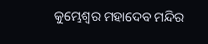କୁମ୍ଭେଶ୍ୱର ମହାଦେବ ମନ୍ଦିର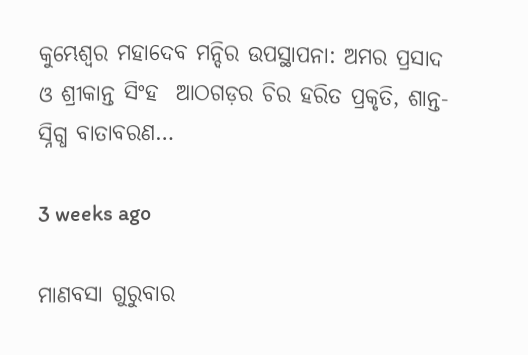କୁମ୍ଭେଶ୍ୱର ମହାଦେବ ମନ୍ଦିର ଉପସ୍ଥାପନା: ଅମର ପ୍ରସାଦ ଓ ଶ୍ରୀକାନ୍ତ ସିଂହ  ଆଠଗଡ଼ର ଚିର ହରିତ ପ୍ରକୃତି, ଶାନ୍ତ-ସ୍ନିଗ୍ଧ ବାତାବରଣ…

3 weeks ago

ମାଣବସା ଗୁରୁବାର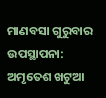ମାଣବସା ଗୁରୁବାର  ଉପସ୍ଥାପନା: ଅମୃତେଶ ଖଟୁଆ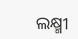ଲକ୍ଷ୍ମୀ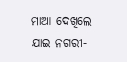ମାଆ ଦେଖିଲେ ଯାଇ ନଗରୀ-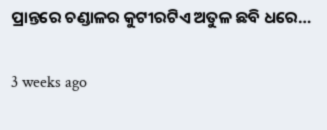ପ୍ରାନ୍ତରେ ଚଣ୍ଡାଳର କୁଟୀରଟିଏ ଅତୁଳ ଛବି ଧରେ…

3 weeks ago